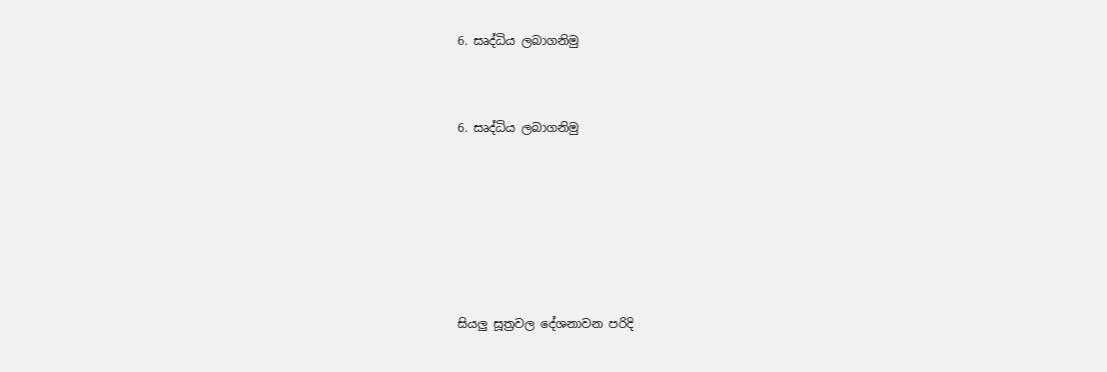6. සෘද්ධිය ලබාගනිමු



6. සෘද්ධිය ලබාගනිමු








සියලු සූත්‍රවල දේශනාවන පරිදි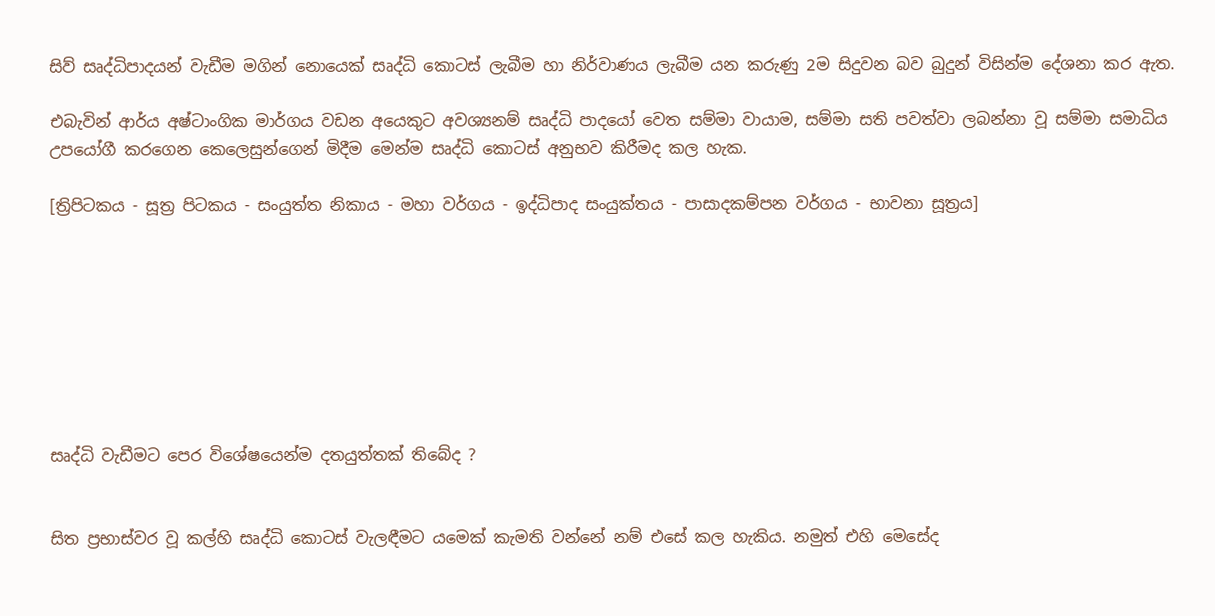සිව් සෘද්ධිපාදයන් වැඩීම මගින් නොයෙක් සෘද්ධි කොටස් ලැබීම හා නිර්වාණය ලැබීම යන කරුණු 2ම සිදුවන බව බුදුන් විසින්ම දේශනා කර ඇත.

එබැවින් ආර්ය අෂ්ටාංගික මාර්ගය වඩන අයෙකුට අවශ්‍යනම් සෘද්ධි පාදයෝ වෙත සම්මා වායාම, සම්මා සති පවත්වා ලබන්නා වූ සම්මා සමාධිය උපයෝගී කරගෙන කෙලෙසුන්ගෙන් මිදීම මෙන්ම සෘද්ධි කොටස් අනුභව කිරීමද කල හැක.

[ත්‍රිපිටකය - සූත්‍ර පිටකය - සංයුත්ත නිකාය - මහා වර්ගය - ඉද්ධිපාද සංයුක්තය - පාසාදකම්පන වර්ගය - භාවනා සූත්‍රය]








සෘද්ධි වැඩීමට පෙර විශේෂයෙන්ම දතයුත්තක් තිබේද ?


සිත ප්‍රභාස්වර වූ කල්හි සෘද්ධි කොටස් වැලඳීමට යමෙක් කැමති වන්නේ නම් එසේ කල හැකිය. නමුත් එහි මෙසේද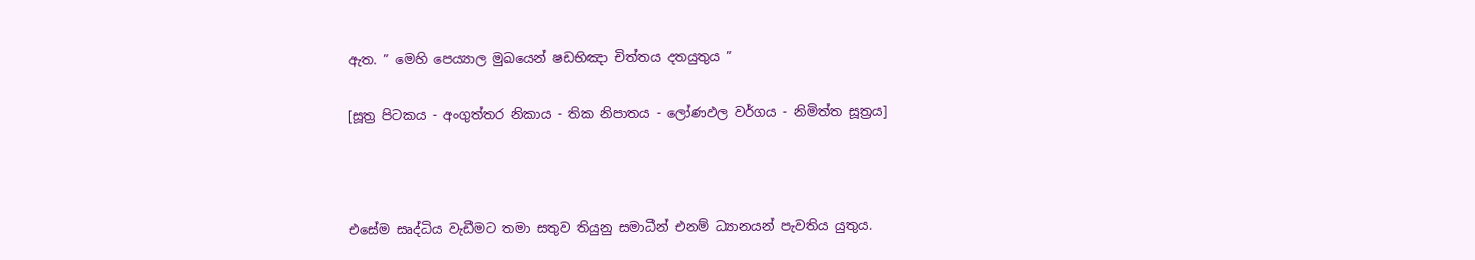ඇත. ” මෙහි පෙය්‍යාල මුඛයෙන් ෂඩභිඤා චිත්තය දතයුතුය ”

[සූත්‍ර පිටකය - අංගුත්තර නිකාය - තික නිපාතය - ලෝණඵල වර්ගය - නිමිත්ත සූත්‍රය]



එසේම සෘද්ධිය වැඩීමට තමා සතුව තියුනු සමාධීන් එනම් ධ්‍යානයන් පැවතිය යුතුය.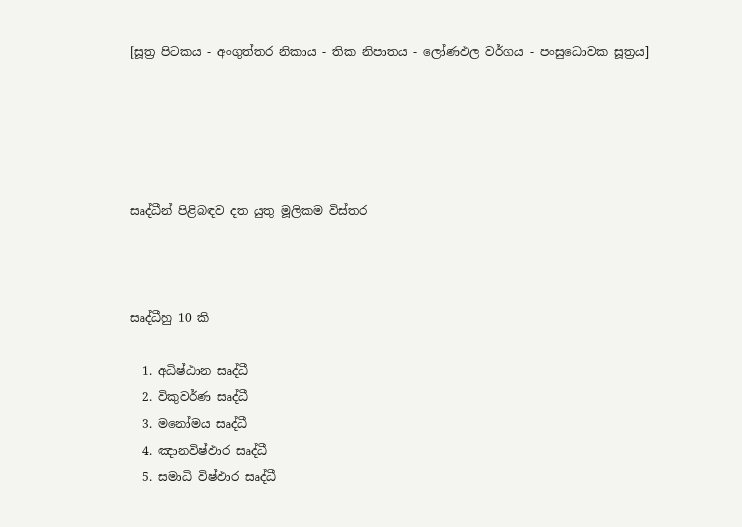[සූත්‍ර පිටකය - අංගුත්තර නිකාය - තික නිපාතය - ලෝණඵල වර්ගය - පංසුධොවක සූත්‍රය]





සෘද්ධීන් පිළිබඳව දත යුතු මූලිකම විස්තර



සෘද්ධීහු 10 කි

  1. අධිෂ්ඨාන සෘද්ධී
  2. විකුවර්ණ සෘද්ධී
  3. මනෝමය සෘද්ධී
  4. ඤානවිෂ්ඵාර සෘද්ධී
  5. සමාධි විෂ්ඵාර සෘද්ධී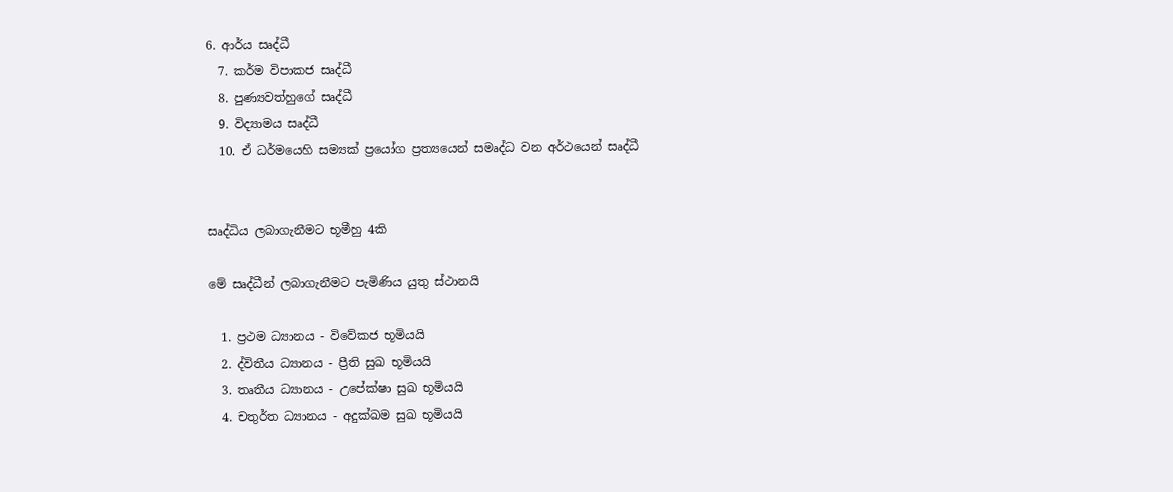6. ආර්ය සෘද්ධී
  7. කර්ම විපාකජ සෘද්ධී
  8. පුණ්‍යවත්හුගේ සෘද්ධී
  9. විද්‍යාමය සෘද්ධී
  10. ඒ ධර්මයෙහි සම්‍යක් ප්‍රයෝග ප්‍රත්‍යයෙන් සමෘද්ධ වන අර්ථයෙන් සෘද්ධී


සෘද්ධිය ලබාගැනීමට භූමීහු 4කි

මේ සෘද්ධීන් ලබාගැනීමට පැමිණිය යුතු ස්ථානයි

  1. ප්‍රථම ධ්‍යානය - විවේකජ භූමියයි
  2. ද්විතීය ධ්‍යානය - ප්‍රීති සුඛ භූමියයි
  3. තෘතීය ධ්‍යානය - උපේක්ෂා සුඛ භූමියයි
  4. චතුර්ත ධ්‍යානය - අදුක්ඛම සුඛ භූමියයි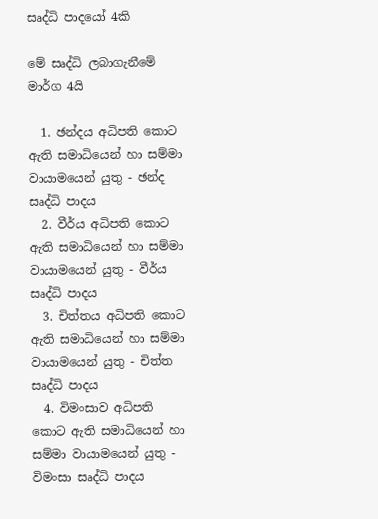සෘද්ධි පාදයෝ 4කි

මේ සෘද්ධි ලබාගැනීමේ මාර්ග 4යි

  1. ඡන්දය අධිපති කොට ඇති සමාධියෙන් හා සම්මා වායාමයෙන් යුතු - ඡන්ද සෘද්ධි පාදය
  2. වීර්ය අධිපති කොට ඇති සමාධියෙන් හා සම්මා වායාමයෙන් යුතු - වීර්ය සෘද්ධි පාදය
  3. චිත්තය අධිපති කොට ඇති සමාධියෙන් හා සම්මා වායාමයෙන් යුතු - චිත්ත සෘද්ධි පාදය
  4. විමංසාව අධිපති කොට ඇති සමාධියෙන් හා සම්මා වායාමයෙන් යුතු - විමංසා සෘද්ධි පාදය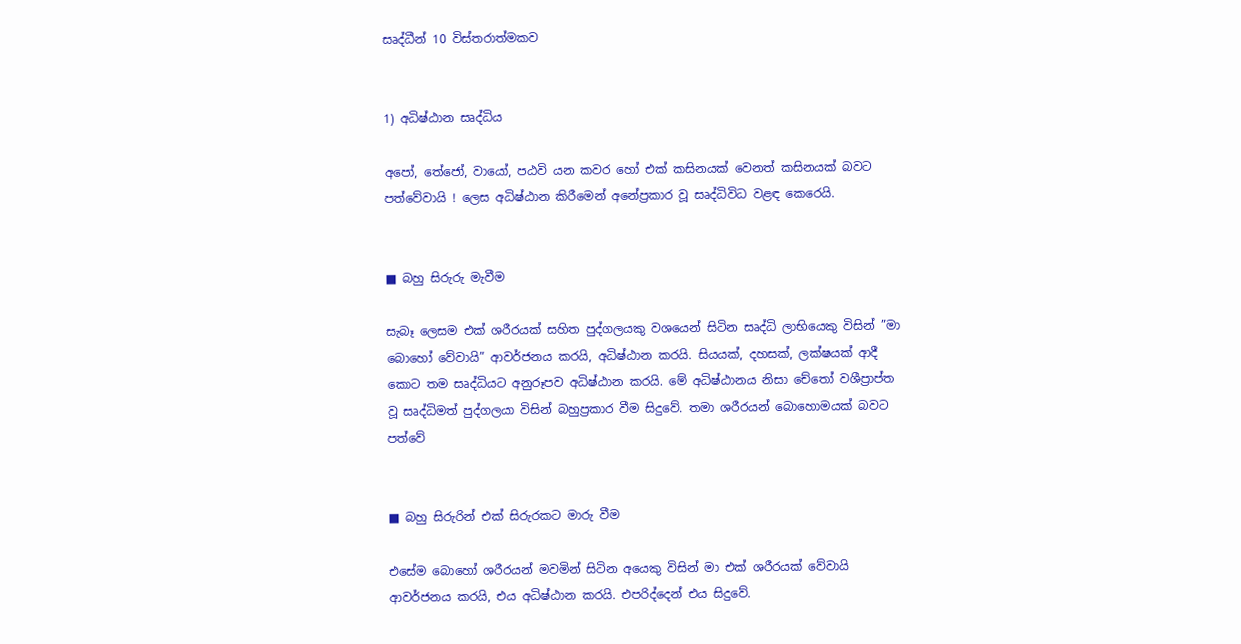සෘද්ධීන් 10 විස්තරාත්මකව


1) අධිෂ්ඨාන සෘද්ධිය

අපෝ, තේජෝ, වායෝ, පඨවි යන කවර හෝ එක් කසිනයක් වෙනත් කසිනයක් බවට පත්වේවායි ! ලෙස අධිෂ්ඨාන කිරීමෙන් අනේප්‍රකාර වූ සෘද්ධිවිධ වළඳ කෙරෙයි.


■ බහු සිරුරු මැවීම

සැබෑ ලෙසම එක් ශරීරයක් සහිත පුද්ගලයකු වශයෙන් සිටින සෘද්ධි ලාභියෙකු විසින් ”මා බොහෝ වේවායි” ආවර්ජනය කරයි, අධිෂ්ඨාන කරයි. සියයක්, දහසක්, ලක්ෂයක් ආදී කොට තම සෘද්ධියට අනුරූපව අධිෂ්ඨාන කරයි. මේ අධිෂ්ඨානය නිසා චේතෝ වශීප්‍රාප්ත වූ සෘද්ධිමත් පුද්ගලයා විසින් බහුප්‍රකාර වීම සිදුවේ. තමා ශරීරයන් බොහොමයක් බවට පත්වේ


■ බහු සිරුරින් එක් සිරුරකට මාරු වීම

එසේම බොහෝ ශරීරයන් මවමින් සිටින අයෙකු විසින් මා එක් ශරීරයක් වේවායි ආවර්ජනය කරයි, එය අධිෂ්ඨාන කරයි. එපරිද්දෙන් එය සිදුවේ.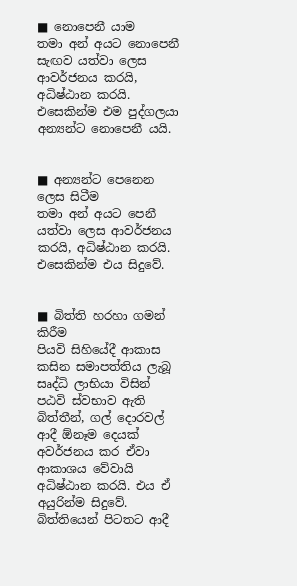■ නොපෙනී යාම
තමා අන් අයට නොපෙනී සැඟව යත්වා ලෙස ආවර්ජනය කරයි, අධිෂ්ඨාන කරයි. එසෙකින්ම එම පුද්ගලයා අන්‍යන්ට නොපෙනී යයි.


■ අන්‍යන්ට පෙනෙන ලෙස සිටීම
තමා අන් අයට පෙනී යත්වා ලෙස ආවර්ජනය කරයි, අධිෂ්ඨාන කරයි. එසෙකින්ම එය සිදුවේ.


■ බිත්ති හරහා ගමන් කිරීම
පියවි සිහියේදී ආකාස කසින සමාපත්තිය ලැබූ සෘද්ධි ලාභියා විසින් පඨවි ස්වභාව ඇති බිත්තීන්, ගල් දොරවල් ආදී ඕනෑම දෙයක් අවර්ජනය කර ඒවා ආකාශය වේවායි අධිෂ්ඨාන කරයි. එය ඒ අයුරින්ම සිදුවේ. බිත්තියෙන් පිටතට ආදී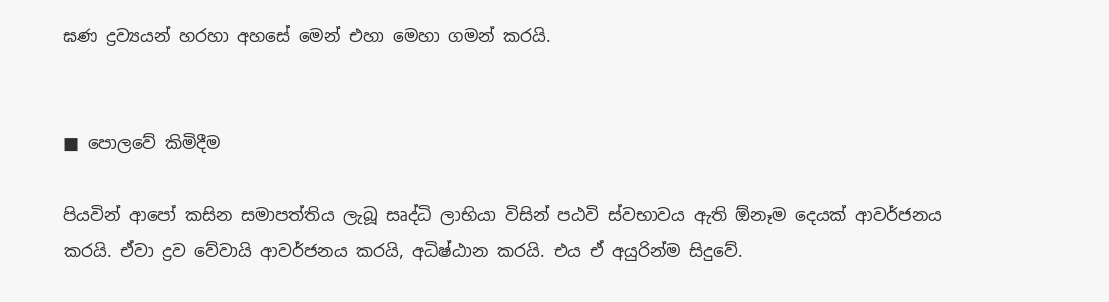ඝණ ද්‍රව්‍යයන් හරහා අහසේ මෙන් එහා මෙහා ගමන් කරයි.


■ පොලවේ කිමිදීම

පියවින් ආපෝ කසින සමාපත්තිය ලැබූ සෘද්ධි ලාභියා විසින් පඨවි ස්වභාවය ඇති ඕනෑම දෙයක් ආවර්ජනය කරයි. ඒවා ද්‍රව වේවායි ආවර්ජනය කරයි, අධිෂ්ඨාන කරයි. එය ඒ අයුරින්ම සිදුවේ.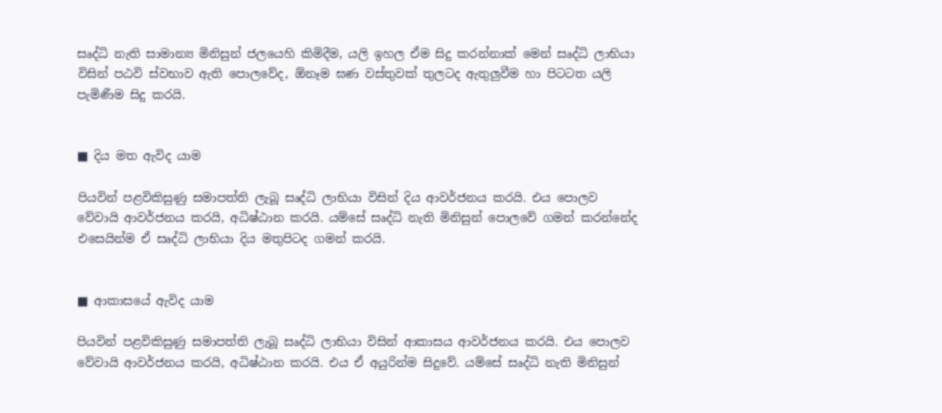සෘද්ධි නැති සාමාන්‍ය මිනිසුන් ජලයෙහි කිමිදීම, යලි ඉහල ඒම සිදු කරන්නාක් මෙන් සෘද්ධි ලාභියා විසින් පඨවි ස්වභාව ඇති පොලවේද, ඕනෑම ඝණ වස්තුවක් තුලටද ඇතුලුවීම හා පිටටත යලි පැමිණීම සිදු කරයි.


■ දිය මත ඇවිද යාම

පියවින් පළවිකිසුණු සමාපත්ති ලැබූ සෘද්ධි ලාභියා විසින් දිය ආවර්ජනය කරයි. එය පොලව වේවායි ආවර්ජනය කරයි, අධිෂ්ඨාන කරයි. යම්සේ සෘද්ධි නැති මිනිසුන් පොලවේ ගමන් කරන්නේද එසෙයින්ම ඒ සෘද්ධි ලාභියා දිය මතුපිටද ගමන් කරයි.


■ ආකාසයේ ඇවිද යාම

පියවින් පළවිකිසුණු සමාපත්ති ලැබූ සෘද්ධි ලාභියා විසින් ආකාසය ආවර්ජනය කරයි. එය පොලව වේවායි ආවර්ජනය කරයි, අධිෂ්ඨාන කරයි. එය ඒ අයුරින්ම සිදුවේ. යම්සේ සෘද්ධි නැති මිනිසුන්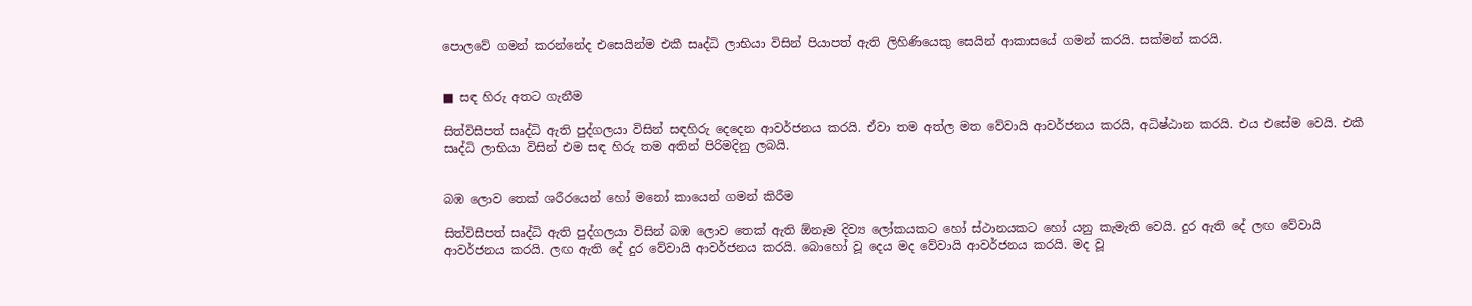පොලවේ ගමන් කරන්නේද එසෙයින්ම එකී සෘද්ධි ලාභියා විසින් පියාපත් ඇති ලිහිණියෙකු සෙයින් ආකාසයේ ගමන් කරයි. සක්මන් කරයි.


■ සඳ හිරු අතට ගැනීම

සිත්විසීපත් සෘද්ධි ඇති පුද්ගලයා විසින් සඳහිරු දෙදෙන ආවර්ජනය කරයි. ඒවා තම අත්ල මත වේවායි ආවර්ජනය කරයි, අධිෂ්ඨාන කරයි. එය එසේම වෙයි. එකී සෘද්ධි ලාභියා විසින් එම සඳ හිරු තම අතින් පිරිමදිනු ලබයි.


බඹ ලොව තෙක් ශරීරයෙන් හෝ මනෝ කායෙන් ගමන් කිරීම

සිත්විසීපත් සෘද්ධි ඇති පුද්ගලයා විසින් බඹ ලොව තෙක් ඇති ඕනෑම දිව්‍ය ලෝකයකට හෝ ස්ථානයකට හෝ යනු කැමැති වෙයි. දුර ඇති දේ ලඟ වේවායි ආවර්ජනය කරයි. ලඟ ඇති දේ දුර වේවායි ආවර්ජනය කරයි. බොහෝ වූ දෙය මද වේවායි ආවර්ජනය කරයි. මද වූ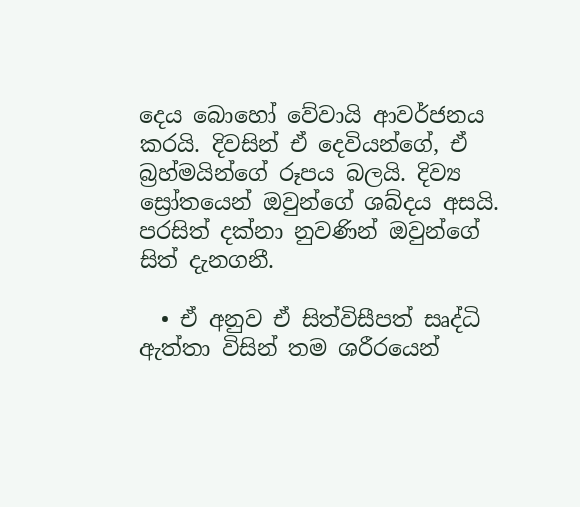දෙය බොහෝ වේවායි ආවර්ජනය කරයි. දිවසින් ඒ දෙවියන්ගේ, ඒ බ්‍රහ්මයින්ගේ රූපය බලයි. දිව්‍ය ස්‍රෝතයෙන් ඔවුන්ගේ ශබ්දය අසයි. පරසිත් දක්නා නුවණින් ඔවුන්ගේ සිත් දැනගනී.

  • ඒ අනුව ඒ සිත්විසීපත් සෘද්ධි ඇත්තා විසින් තම ශරීරයෙන්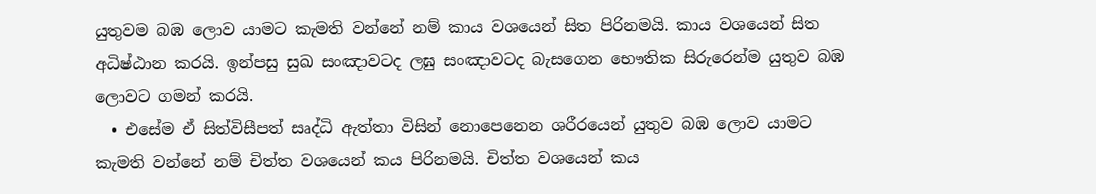යුතුවම බඹ ලොව යාමට කැමති වන්නේ නම් කාය වශයෙන් සිත පිරිනමයි. කාය වශයෙන් සිත අධිෂ්ඨාන කරයි. ඉන්පසු සුඛ සංඤාවටද ලඝු සංඤාවටද බැසගෙන භෞතික සිරුරෙන්ම යුතුව බඹ ලොවට ගමන් කරයි.
  • එසේම ඒ සිත්විසීපත් සෘද්ධි ඇත්තා විසින් නොපෙනෙන ශරීරයෙන් යුතුව බඹ ලොව යාමට කැමති වන්නේ නම් චිත්ත වශයෙන් කය පිරිනමයි. චිත්ත වශයෙන් කය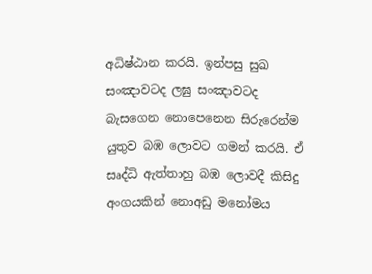අධිෂ්ඨාන කරයි. ඉන්පසු සුඛ සංඤාවටද ලඝු සංඤාවටද බැසගෙන නොපෙනෙන සිරුරෙන්ම යුතුව බඹ ලොවට ගමන් කරයි. ඒ සෘද්ධි ඇත්තාහු බඹ ලොවදී කිසිදු අංගයකින් නොඅඩු මනෝමය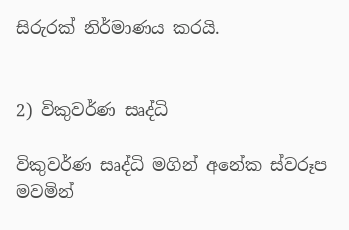සිරුරක් නිර්මාණය කරයි.


2) විකුවර්ණ සෘද්ධි

විකුවර්ණ සෘද්ධි මගින් අනේක ස්වරූප මවමින්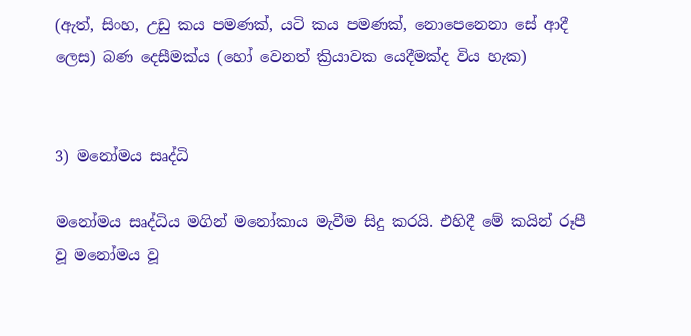(ඇත්, සිංහ, උඩු කය පමණක්, යටි කය පමණක්, නොපෙනෙනා සේ ආදී ලෙස) බණ දෙසීමක්ය (හෝ වෙනත් ක්‍රියාවක යෙදීමක්ද විය හැක)


3) මනෝමය සෘද්ධි

මනෝමය සෘද්ධිය මගින් මනෝකාය මැවීම සිදු කරයි. එහිදී මේ කයින් රූපී වූ මනෝමය වූ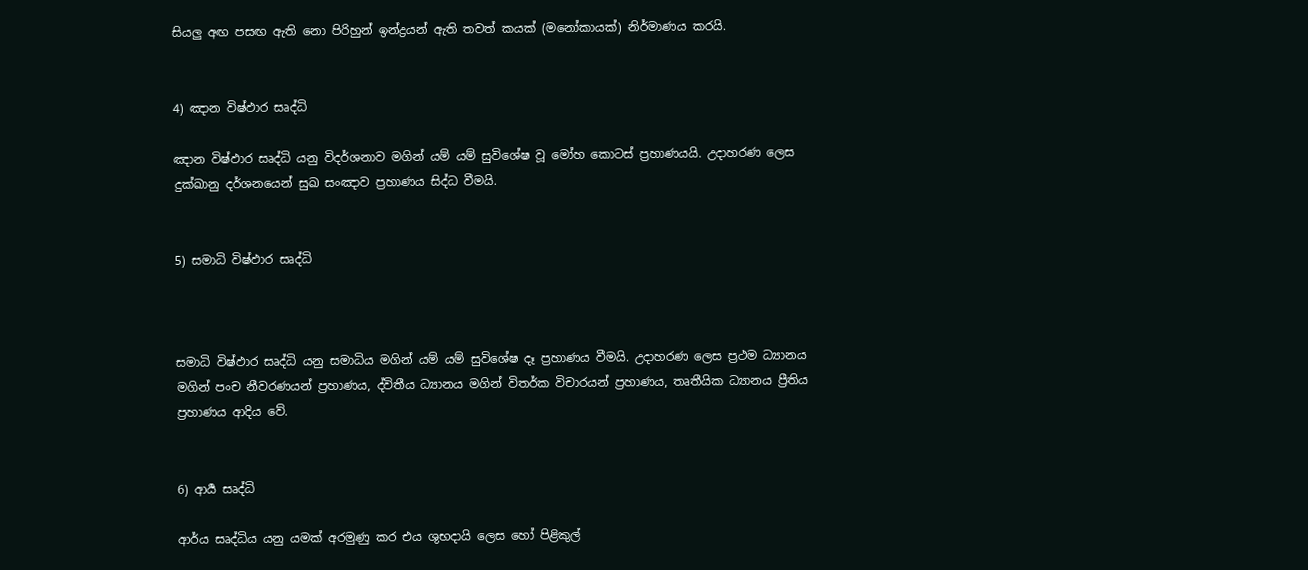සියලු අඟ පසඟ ඇති නො පිරිහුන් ඉන්ද්‍රයන් ඇති තවත් කයක් (මනෝකායක්) නිර්මාණය කරයි.


4) ඤාන විෂ්ඵාර සෘද්ධි

ඤාන විෂ්ඵාර සෘද්ධි යනු විදර්ශනාව මගින් යම් යම් සුවිශේෂ වූ මෝහ කොටස් ප්‍රහාණයයි. උදාහරණ ලෙස දුක්ඛානු දර්ශනයෙන් සුඛ සංඤාව ප්‍රහාණය සිද්ධ වීමයි.


5) සමාධි විෂ්ඵාර සෘද්ධි



සමාධි විෂ්ඵාර සෘද්ධි යනු සමාධිය මගින් යම් යම් සුවිශේෂ දෑ ප්‍රහාණය වීමයි. උදාහරණ ලෙස ප්‍රථම ධ්‍යානය මගින් පංච නීවරණයන් ප්‍රහාණය, ද්විතීය ධ්‍යානය මගින් විතර්ක විචාරයන් ප්‍රහාණය, තෘතීයික ධ්‍යානය ප්‍රීතිය ප්‍රහාණය ආදිය වේ.


6) ආර්‍ය සෘද්ධි

ආර්ය සෘද්ධිය යනු යමක් අරමුණු කර එය ශුභදායි ලෙස හෝ පිළිකුල්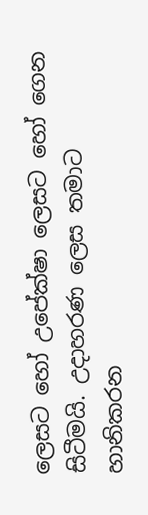ලෙසට හෝ උපේක්ෂා ලෙසට හෝ ගෙන සිටීමයි. උදාහරණ ලෙස තමාට හානිකරන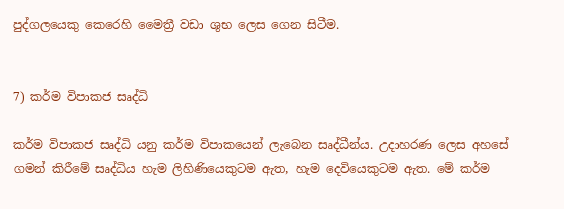පුද්ගලයෙකු කෙරෙහි මෛත්‍රී වඩා ශුභ ලෙස ගෙන සිටීම.


7) කර්ම විපාකජ සෘද්ධි

කර්ම විපාකජ සෘද්ධි යනු කර්ම විපාකයෙන් ලැබෙන සෘද්ධීන්ය. උදාහරණ ලෙස අහසේ ගමන් කිරීමේ සෘද්ධිය හැම ලිහිණියෙකුටම ඇත, හැම දෙවියෙකුටම ඇත. මේ කර්ම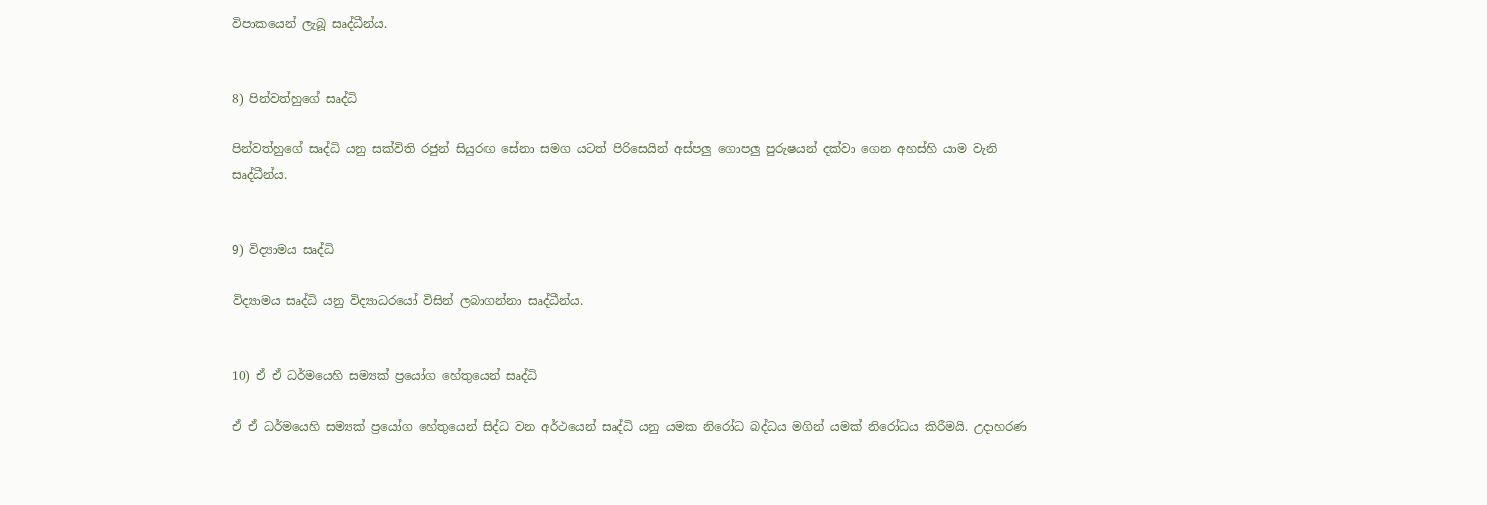විපාකයෙන් ලැබූ සෘද්ධීන්ය.


8) පින්වත්හුගේ සෘද්ධි

පින්වත්හුගේ සෘද්ධි යනු සක්විති රජුන් සියුරඟ සේනා සමග යටත් පිරිසෙයින් අස්පලු ගොපලු පුරුෂයන් දක්වා ගෙන අහස්හි යාම වැනි සෘද්ධීන්ය.


9) විද්‍යාමය සෘද්ධි

විද්‍යාමය සෘද්ධි යනු විද්‍යාධරයෝ විසින් ලබාගන්නා සෘද්ධීන්ය.


10) ඒ ඒ ධර්මයෙහි සම්‍යක් ප්‍රයෝග හේතුයෙන් සෘද්ධි

ඒ ඒ ධර්මයෙහි සම්‍යක් ප්‍රයෝග හේතුයෙන් සිද්ධ වන අර්ථයෙන් සෘද්ධි යනු යමක නිරෝධ බද්ධය මගින් යමක් නිරෝධය කිරීමයි. උදාහරණ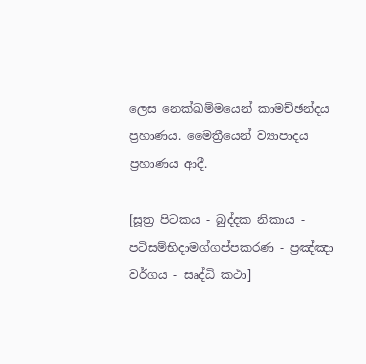ලෙස නෙක්ඛම්මයෙන් කාමච්ඡන්දය ප්‍රහාණය. මෛත්‍රීයෙන් ව්‍යාපාදය ප්‍රහාණය ආදී.

[සූත්‍ර පිටකය - බුද්දක නිකාය - පටිසම්භිදාමග්ගප්පකරණ - ප්‍රඤ්ඤා වර්ගය - සෘද්ධි කථා]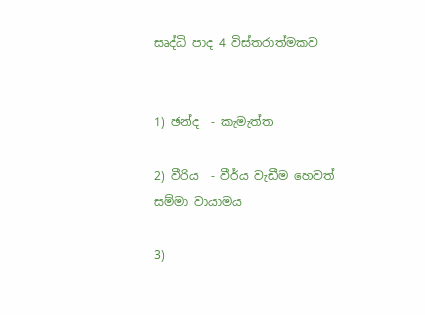සෘද්ධි පාද 4 විස්තරාත්මකව


1) ඡන්ද  - කැමැත්ත

2) වීරිය  - වීර්ය වැඩීම හෙවත් සම්මා වායාමය

3)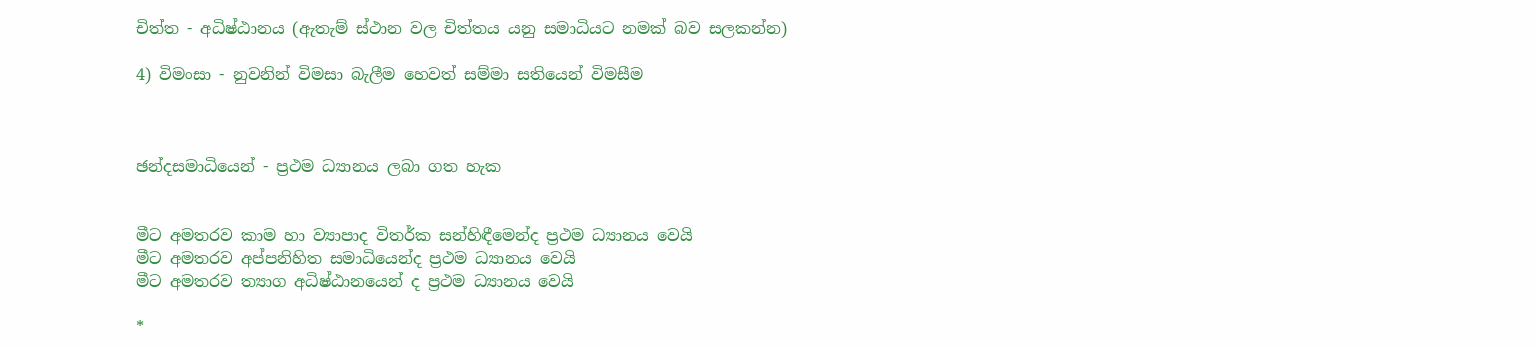චිත්ත - අධිෂ්ඨානය (ඇතැම් ස්ථාන වල චිත්තය යනු සමාධියට නමක් බව සලකන්න)

4) විමංසා - නුවනින් විමසා බැලීම හෙවත් සම්මා සතියෙන් විමසීම



ඡන්දසමාධියෙන් - ප්‍රථම ධ්‍යානය ලබා ගත හැක


මීට අමතරව කාම හා ව්‍යාපාද විතර්ක සන්හිඳීමෙන්ද ප්‍රථම ධ්‍යානය වෙයි
මීට අමතරව අප්පනිහිත සමාධියෙන්ද ප්‍රථම ධ්‍යානය වෙයි
මීට අමතරව ත්‍යාග අධිෂ්ඨානයෙන් ද ප්‍රථම ධ්‍යානය වෙයි

*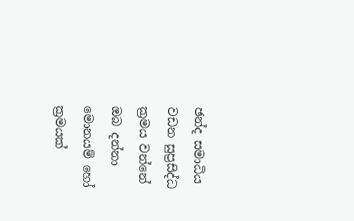ඡන්ද සමාධිය වඩන සුප්‍රසිද්ධ ක්‍රමය වන්නේ ඔබ දන්නා මොනයම් හෝ ක්‍රමයක්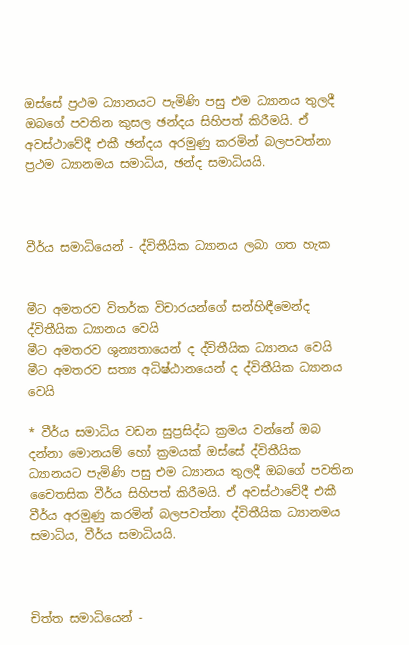ඔස්සේ ප්‍රථම ධ්‍යානයට පැමිණි පසු එම ධ්‍යානය තුලදී ඔබගේ පවතින කුසල ඡන්දය සිහිපත් කිරීමයි. ඒ අවස්ථාවේදී එකී ඡන්දය අරමුණු කරමින් බලපවත්නා ප්‍රථම ධ්‍යානමය සමාධිය, ඡන්ද සමාධියයි.



වීර්ය සමාධියෙන් - ද්විතීයික ධ්‍යානය ලබා ගත හැක


මීට අමතරව විතර්ක විචාරයන්ගේ සන්හිඳීමෙන්ද ද්විතීයික ධ්‍යානය වෙයි
මීට අමතරව ශුන්‍යතායෙන් ද ද්විතීයික ධ්‍යානය වෙයි
මීට අමතරව සත්‍ය අධිෂ්ඨානයෙන් ද ද්විතීයික ධ්‍යානය වෙයි

* වීර්ය සමාධිය වඩන සුප්‍රසිද්ධ ක්‍රමය වන්නේ ඔබ දන්නා මොනයම් හෝ ක්‍රමයක් ඔස්සේ ද්විතීයික ධ්‍යානයට පැමිණි පසු එම ධ්‍යානය තුලදී ඔබගේ පවතින චෛතසික වීර්ය සිහිපත් කිරීමයි. ඒ අවස්ථාවේදී එකී වීර්ය අරමුණු කරමින් බලපවත්නා ද්විතීයික ධ්‍යානමය සමාධිය, වීර්ය සමාධියයි.



චිත්ත සමාධියෙන් -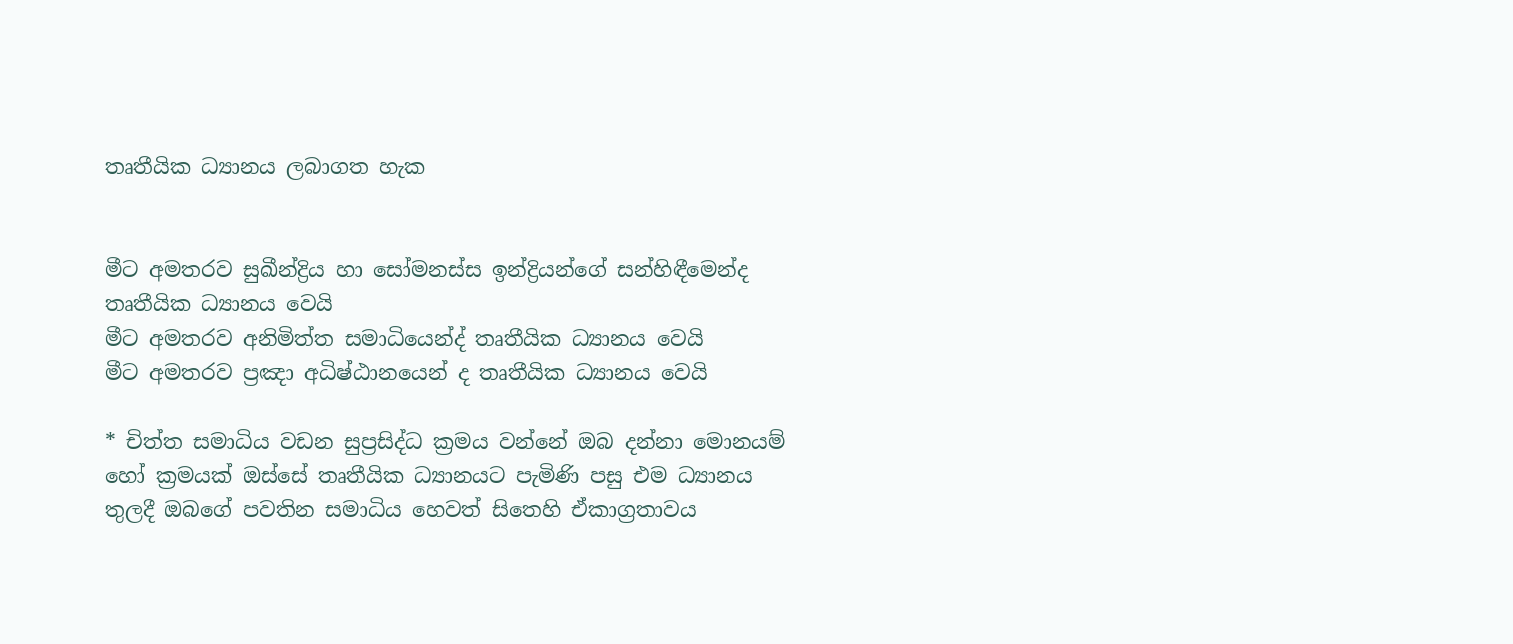තෘතීයික ධ්‍යානය ලබාගත හැක


මීට අමතරව සුඛීන්ද්‍රිය හා සෝමනස්ස ඉන්ද්‍රියන්ගේ සන්හිඳීමෙන්ද තෘතීයික ධ්‍යානය වෙයි
මීට අමතරව අනිමිත්ත සමාධියෙන්ද් තෘතීයික ධ්‍යානය වෙයි
මීට අමතරව ප්‍රඤා අධිෂ්ඨානයෙන් ද තෘතීයික ධ්‍යානය වෙයි

* චිත්ත සමාධිය වඩන සුප්‍රසිද්ධ ක්‍රමය වන්නේ ඔබ දන්නා මොනයම් හෝ ක්‍රමයක් ඔස්සේ තෘතීයික ධ්‍යානයට පැමිණි පසු එම ධ්‍යානය තුලදී ඔබගේ පවතින සමාධිය හෙවත් සිතෙහි ඒකාග්‍රතාවය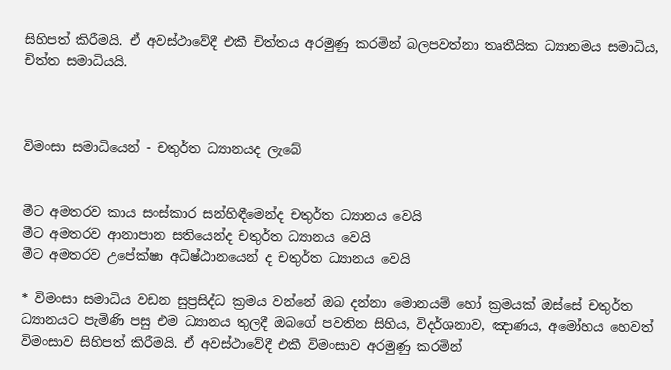සිහිපත් කිරීමයි. ඒ අවස්ථාවේදී එකී චිත්තය අරමුණු කරමින් බලපවත්නා තෘතීයික ධ්‍යානමය සමාධිය, චිත්ත සමාධියයි.



විමංසා සමාධියෙන් - චතුර්ත ධ්‍යානයද ලැබේ


මීට අමතරව කාය සංස්කාර සන්හිඳීමෙන්ද චතුර්ත ධ්‍යානය වෙයි
මීට අමතරව ආනාපාන සතියෙන්ද චතුර්ත ධ්‍යානය වෙයි
මීට අමතරව උපේක්ෂා අධිෂ්ඨානයෙන් ද චතුර්ත ධ්‍යානය වෙයි

* විමංසා සමාධිය වඩන සුප්‍රසිද්ධ ක්‍රමය වන්නේ ඔබ දන්නා මොනයම් හෝ ක්‍රමයක් ඔස්සේ චතුර්ත ධ්‍යානයට පැමිණි පසු එම ධ්‍යානය තුලදී ඔබගේ පවතින සිහිය, විදර්ශනාව, ඤාණය, අමෝහය හෙවත් විමංසාව සිහිපත් කිරීමයි. ඒ අවස්ථාවේදී එකී විමංසාව අරමුණු කරමින්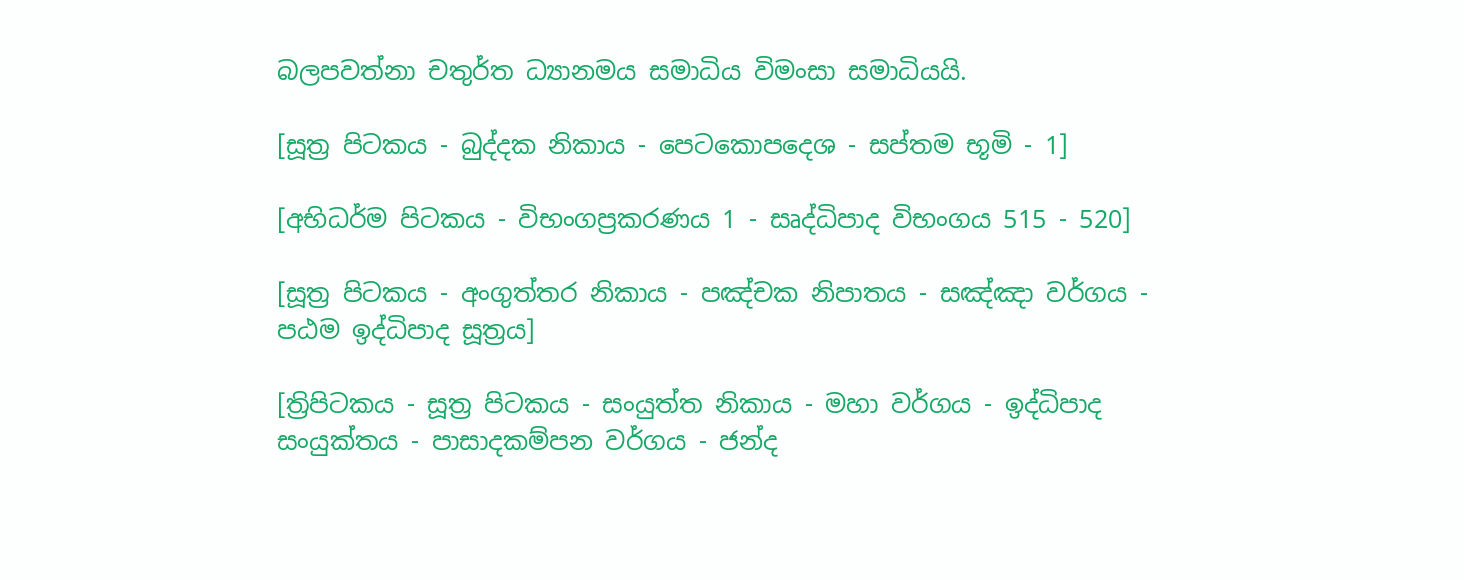බලපවත්නා චතුර්ත ධ්‍යානමය සමාධිය විමංසා සමාධියයි.

[සූත්‍ර පිටකය - බුද්දක නිකාය - පෙටකොපදෙශ - සප්තම භූමි - 1]

[අභිධර්ම පිටකය - විභංගප්‍රකරණය 1 - සෘද්ධිපාද විභංගය 515 - 520]

[සූත්‍ර පිටකය - අංගුත්තර නිකාය - පඤ්චක නිපාතය - සඤ්ඤා වර්ගය - පඨම ඉද්ධිපාද සූත්‍රය]

[ත්‍රිපිටකය - සූත්‍ර පිටකය - සංයුත්ත නිකාය - මහා වර්ගය - ඉද්ධිපාද සංයුක්තය - පාසාදකම්පන වර්ගය - ජන්ද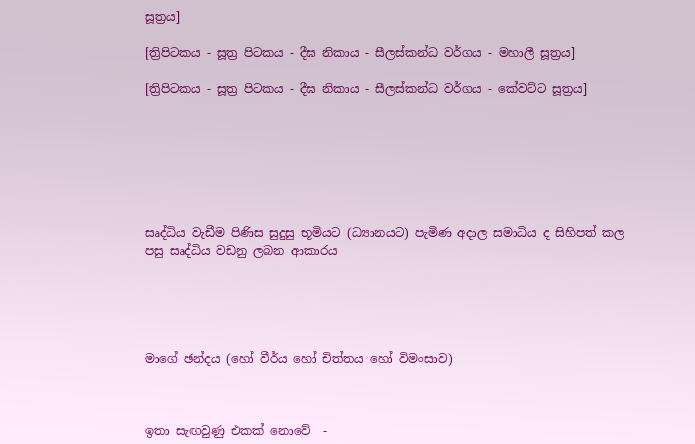සූත්‍රය]

[ත්‍රිපිටකය - සූත්‍ර පිටකය - දීඝ නිකාය - සීලස්කන්ධ වර්ගය - මහාලී සූත්‍රය]

[ත්‍රිපිටකය - සූත්‍ර පිටකය - දීඝ නිකාය - සීලස්කන්ධ වර්ගය - කේවට්ට සූත්‍රය]







සෘද්ධිය වැඩීම පිණිස සුදුසු භූමියට (ධ්‍යානයට) පැමිණ අදාල සමාධිය ද සිහිපත් කල පසු සෘද්ධිය වඩනු ලබන ආකාරය





මාගේ ඡන්දය (හෝ වීර්ය හෝ චිත්තය හෝ විමංසාව)



ඉතා සැඟවුණු එකක් නොවේ  -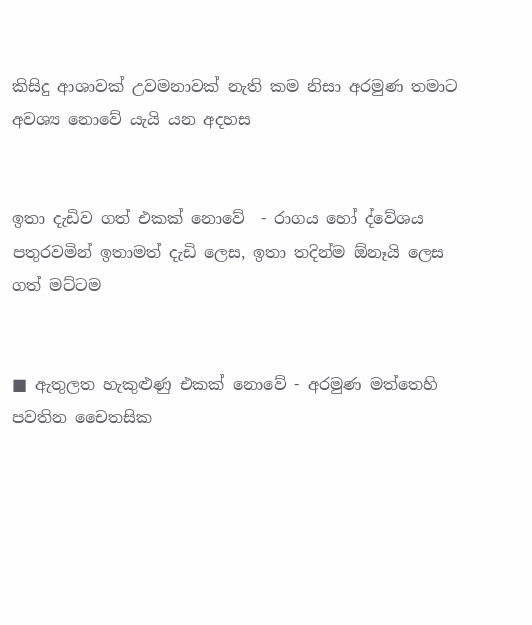කිසිදු ආශාවක් උවමනාවක් නැති කම නිසා අරමුණ තමාට අවශ්‍ය නොවේ යැයි යන අදහස


ඉතා දැඩිව ගත් එකක් නොවේ  - රාගය හෝ ද්වේශය පතුරවමින් ඉතාමත් දැඩි ලෙස, ඉතා තදින්ම ඕනෑයි ලෙස ගත් මට්ටම


■ ඇතුලත හැකුළුණු එකක් නොවේ - අරමුණ මත්තෙහි පවතින චෛතසික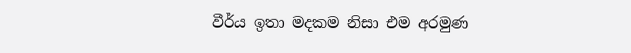වීර්ය ඉතා මදකම නිසා එම අරමුණ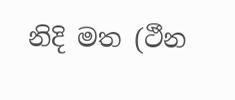නිදි මත (ථීන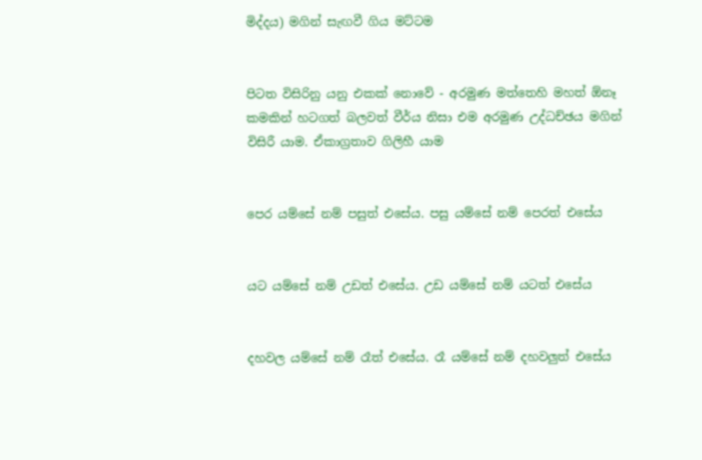මිද්දය) මගින් සැඟවී ගිය මට්ටම


පිටත විසිරිනු යනු එකක් නොවේ - අරමුණ මත්තෙහි මහත් ඕනෑ කමකින් හටගත් බලවත් වීර්ය නිසා එම අරමුණ උද්ධච්ඡය මගින් විසිරී යාම. ඒකාග්‍රතාව ගිලිහී යාම


පෙර යම්සේ නම් පසුත් එසේය. පසු යම්සේ නම් පෙරත් එසේය


යට යම්සේ නම් උඩත් එසේය. උඩ යම්සේ නම් යටත් එසේය


දහවල යම්සේ නම් රෑත් එසේය. රෑ යම්සේ නම් දහවලුත් එසේය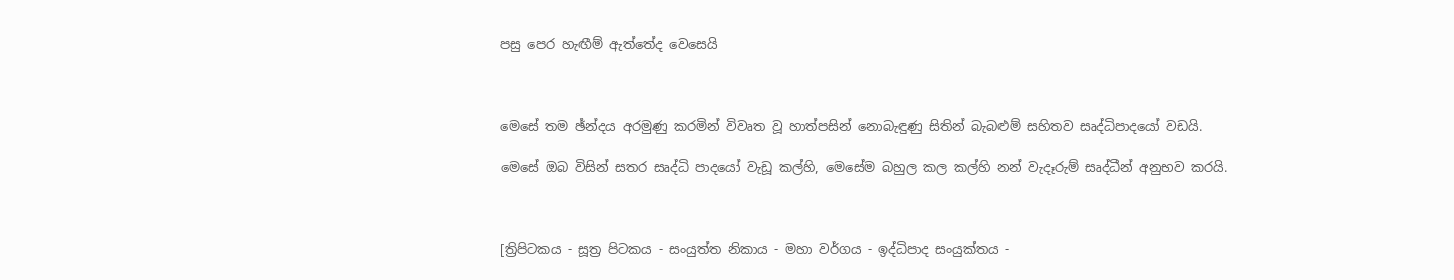පසු පෙර හැඟීම් ඇත්තේද වෙසෙයි



මෙසේ තම ඡ්න්දය අරමුණු කරමින් විවෘත වූ හාත්පසින් නොබැඳුණු සිතින් බැබළුම් සහිතව සෘද්ධිපාදයෝ වඩයි.

මෙසේ ඔබ විසින් සතර සෘද්ධි පාදයෝ වැඩූ කල්හි, මෙසේම බහුල කල කල්හි නන් වැදෑරුම් සෘද්ධීන් අනුභව කරයි.



[ත්‍රිපිටකය - සූත්‍ර පිටකය - සංයුත්ත නිකාය - මහා වර්ගය - ඉද්ධිපාද සංයුක්තය -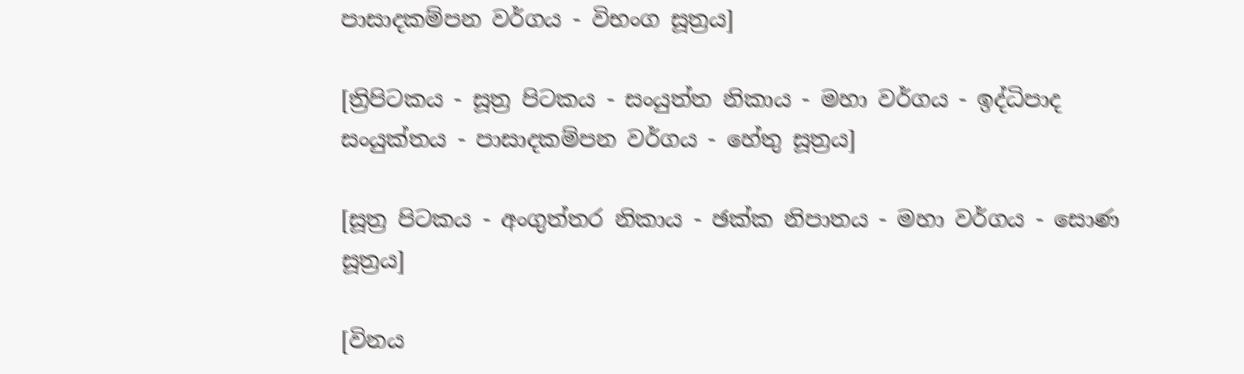පාසාදකම්පන වර්ගය - විභංග සූත්‍රය]

[ත්‍රිපිටකය - සූත්‍ර පිටකය - සංයුත්ත නිකාය - මහා වර්ගය - ඉද්ධිපාද සංයුක්තය - පාසාදකම්පන වර්ගය - හේතු සූත්‍රය]

[සූත්‍ර පිටකය - අංගුත්තර නිකාය - ඡක්ක නිපාතය - මහා වර්ගය - සොණ සූත්‍රය]

[විනය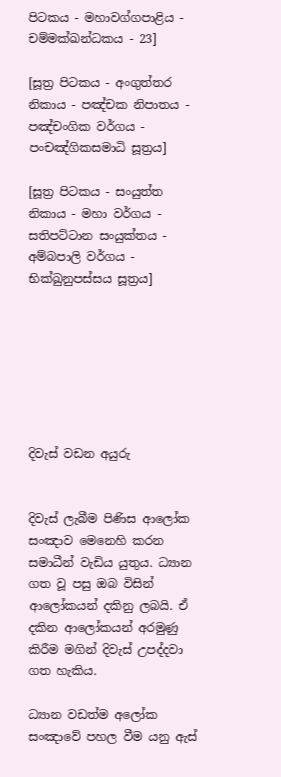පිටකය - මහාවග්ගපාළිය - චම්මක්ඛන්ධකය - 23]

[සූත්‍ර පිටකය - අංගුත්තර නිකාය - පඤ්චක නිපාතය - පඤ්චංගික වර්ගය - පංචඤ්ගිකසමාධි සූත්‍රය]

[සූත්‍ර පිටකය - සංයුත්ත නිකාය - මහා වර්ගය - සතිපට්ටාන සංයුක්තය - අම්බපාලි වර්ගය - භික්ඛුනුපස්සය සූත්‍රය]







දිවැස් වඩන අයුරු


දිවැස් ලැබීම පිණිස ආලෝක සංඤාව මෙනෙහි කරන සමාධීන් වැඩිය යුතුය. ධ්‍යාන ගත වූ පසු ඔබ විසින් ආලෝකයන් දකිනු ලබයි. ඒ දකින ආලෝකයන් අරමුණු කිරීම මගින් දිවැස් උපද්දවා ගත හැකිය.

ධ්‍යාන වඩත්ම අලෝක සංඤාවේ පහල වීම යනු ඇස්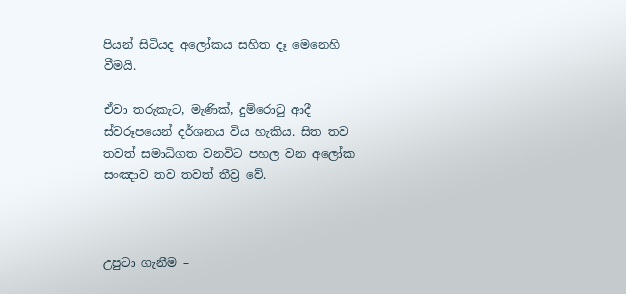පියන් සිටියද අලෝකය සහිත දෑ මෙනෙහි වීමයි.

ඒවා තරුකැට, මැණික්, දුම්රොටු ආදී ස්වරූපයෙන් දර්ශනය විය හැකිය. සිත තව තවත් සමාධිගත වනවිට පහල වන අලෝක සංඤාව තව තවත් තීව්‍ර වේ.



උපුටා ගැනීම –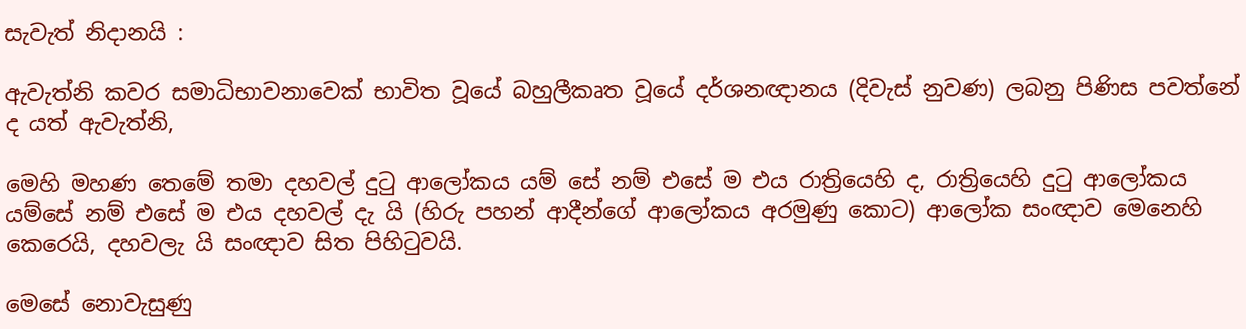සැවැත් නිදානයි :

ඇවැත්නි කවර සමාධිභාවනාවෙක් භාවිත වූයේ බහුලීකෘත වූයේ දර්ශනඥානය (දිවැස් නුවණ) ලබනු පිණිස පවත්නේ ද යත් ඇවැත්නි,

මෙහි මහණ තෙමේ තමා දහවල් දුටු ආලෝකය යම් සේ නම් එසේ ම එය රාත්‍රියෙහි ද, රාත්‍රියෙහි දුටු ආලෝකය යම්සේ නම් එසේ ම එය දහවල් දැ යි (හිරු පහන් ආදීන්ගේ ආලෝකය අරමුණු කොට) ආලෝක සංඥාව මෙනෙහි කෙරෙයි, දහවලැ යි සංඥාව සිත පිහිටුවයි.

මෙසේ නොවැසුණු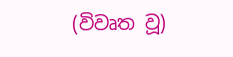(විවෘත වූ)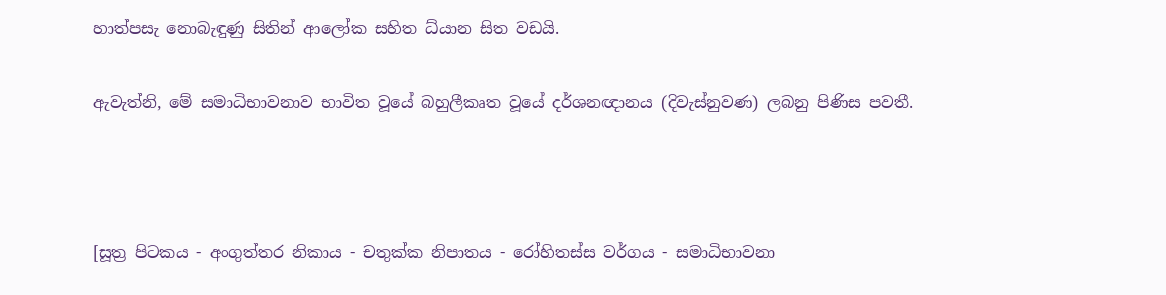හාත්පසැ නොබැඳුණු සිතින් ආලෝක සහිත ධ්යාන සිත වඩයි.

ඇවැත්නි, මේ සමාධිභාවනාව භාවිත වූයේ බහුලීකෘත වූයේ දර්ශනඥානය (දිවැස්නුවණ) ලබනු පිණිස පවතී.



[සූත්‍ර පිටකය - අංගුත්තර නිකාය - චතුක්ක නිපාතය - රෝහිතස්ස වර්ගය - සමාධිභාවනා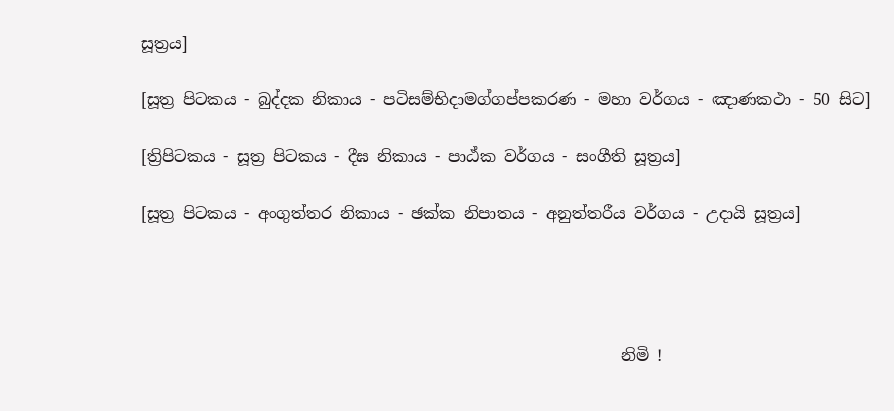සූත්‍රය]

[සූත්‍ර පිටකය - බුද්දක නිකාය - පටිසම්භිදාමග්ගප්පකරණ - මහා වර්ගය - ඤාණකථා - 50 සිට]

[ත්‍රිපිටකය - සූත්‍ර පිටකය - දීඝ නිකාය - පාඨ්ක වර්ගය - සංගීති සූත්‍රය]

[සූත්‍ර පිටකය - අංගුත්තර නිකාය - ඡක්ක නිපාතය - අනුත්තරීය වර්ගය - උදායි සූත්‍රය]




                                                            නිමි !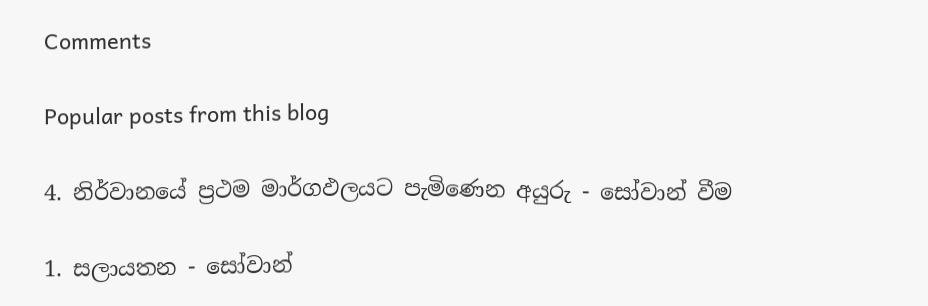Comments

Popular posts from this blog

4. නිර්වානයේ ප්‍රථම මාර්ගඵලයට පැමිණෙන අයුරු - සෝවාන් වීම

1. සලායතන - සෝවාන්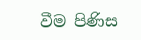වීම පිණිස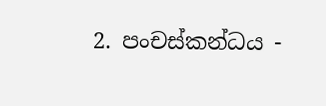2. පංචස්කන්ධය -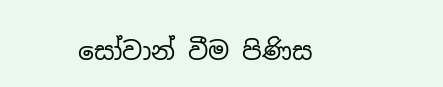සෝවාන් වීම පිණිස